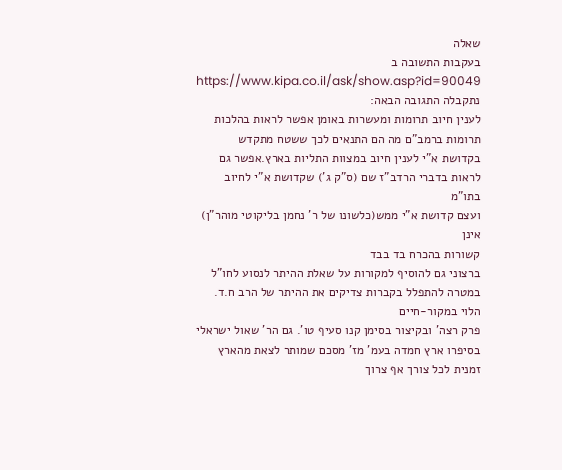שאלה
בעקבות התשובה ב
https://www.kipa.co.il/ask/show.asp?id=90049
נתקבלה התגובה הבאה:
לענין חיוב תרומות ומעשרות באומן אפשר לראות בהלכות תרומות ברמב"ם מה הם התנאים לכך ששטח מתקדש בקדושת א"י לענין חיוב במצוות התליות בארץ.אפשר גם לראות בדברי הרדב"ז שם (ס"ק ג') שקדושת א"י לחיוב בתו"מ
ועצם קדושת א"י ממש(כלשונו של ר' נחמן בליקוטי מוהר"ן) אינן
קשורות בהכרח בד בבד
ברצוני גם להוסיף למקורות על שאלת ההיתר לנסוע לחו"ל במטרה להתפלל בקברות צדיקים את ההיתר של הרב ח.ד. הלוי במקור-חיים
פרק רצה' ובקיצור בסימן קנו סעיף טו'. גם הר' שאול ישראלי בסיפרו ארץ חמדה בעמ' מז' מסכם שמותר לצאת מהארץ זמנית לכל צורך אף צרוך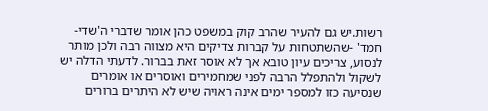רשות.יש גם להעיר שהרב קוק במשפט כהן אומר שדברי ה'שדי-חמד' -שהשתטחות על קברות צדיקים היא מצווה רבה ולכן מותר לנסוע, צריכים עיון טובא אך לא אוסר זאת בברור. לדעתי הדלה יש לשקול ולהתפלל הרבה לפני שמחמירים ואוסרים או אומרים שנסיעה כזו למספר ימים אינה ראויה שיש לא היתרים ברורים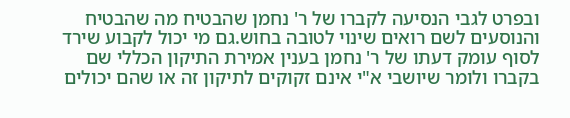ובפרט לגבי הנסיעה לקברו של ר' נחמן שהבטיח מה שהבטיח והנוסעים לשם רואים שינוי לטובה בחוש.גם מי יכול לקבוע שירד לסוף עומק דעתו של ר' נחמן בענין אמירת התיקון הכללי שם בקברו ולומר שיושבי א"י אינם זקוקים לתיקון זה או שהם יכולים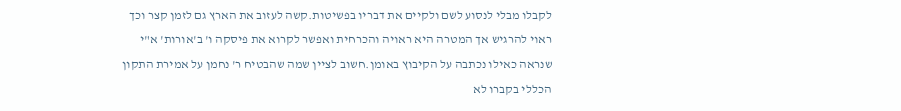לקבלו מבלי לנסוע לשם ולקיים את דבריו בפשיטות.קשה לעזוב את הארץ גם לזמן קצר וכך ראוי להרגיש אך המטרה היא ראויה והכרחית ואפשר לקרוא את פיסקה ו' ב'אורות' א"י שנראה כאילו נכתבה על הקיבוץ באומן.חשוב לציין שמה שהבטיח ר' נחמן על אמירת התקון הכללי בקברו לא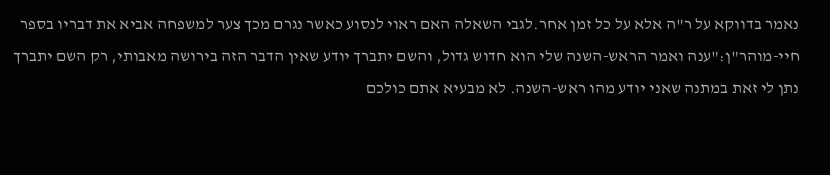נאמר בדווקא על ר"ה אלא על כל זמן אחר.לגבי השאלה האם ראוי לנסוע כאשר נגרם מכך צער למשפחה אביא את דבריו בספר חיי-מוהר"ן:"ענה ואמר הראש-השנה שלי הוא חדוש גדול, והשם יתברך יודע שאין הדבר הזה בירושה מאבותי, רק השם יתברך נתן לי זאת במתנה שאני יודע מהו ראש-השנה. לא מבעיא אתם כולכם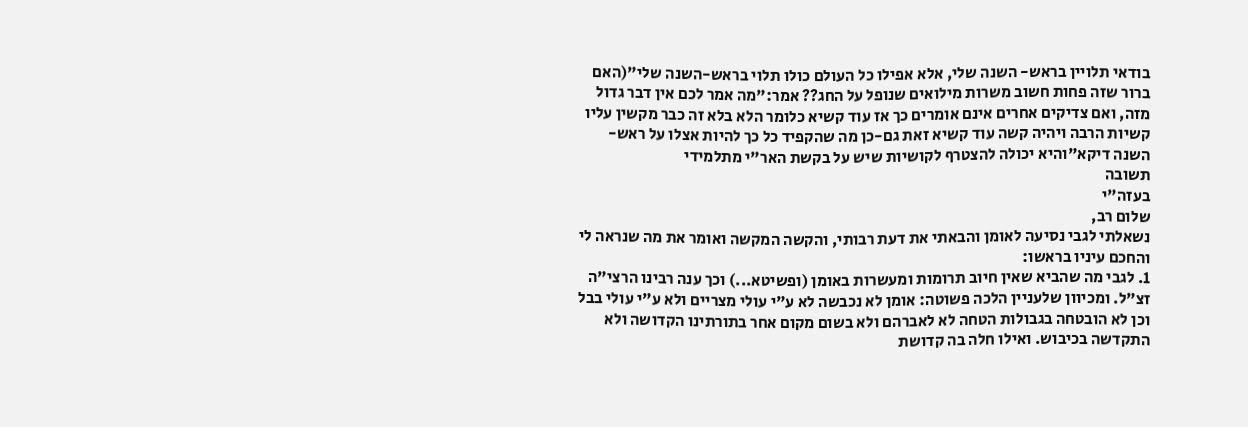בודאי תלויין בראש- השנה שלי, אלא אפילו כל העולם כולו תלוי בראש-השנה שלי"(האם ברור שזה פחות חשוב משרות מילואים שנופל על החג?? אמר:"מה אמר לכם אין דבר גדול מזה, ואם צדיקים אחרים אינם אומרים כך אז עוד קשיא כלומר הלא בלא זה כבר מקשין עליו קשיות הרבה ויהיה קשה עוד קשיא זאת גם-כן מה שהקפיד כל כך להיות אצלו על ראש-השנה דיקא"והיא יכולה להצטרף לקושיות שיש על בקשת האר"י מתלמידי
תשובה
בעזה"י
שלום רב,
נשאלתי לגבי נסיעה לאומן והבאתי את דעת רבותי, והקשה המקשה ואומר את מה שנראה לי והחכם עיניו בראשו:
1. לגבי מה שהביא שאין חיוב תרומות ומעשרות באומן (ופשיטא...) וכך ענה רבינו הרצי"ה זצ"ל. ומכיוון שלעניין הלכה פשוטה: אומן לא נכבשה לא ע"י עולי מצריים ולא ע"י עולי בבל וכן לא הובטחה בגבולות הטחה לא לאברהם ולא בשום מקום אחר בתורתינו הקדושה ולא התקדשה בכיבוש. ואילו חלה בה קדושת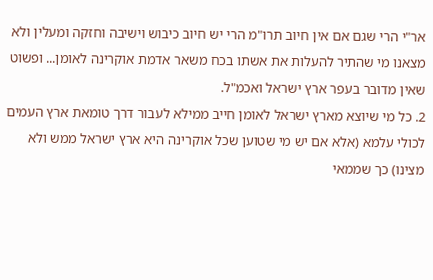אר"י הרי שגם אם אין חיוב תרו"מ הרי יש חיוב כיבוש וישיבה וחזקה ומעלין ולא מצאנו מי שהתיר להעלות את אשתו בכח משאר אדמת אוקרינה לאומן... ופשוט שאין מדובר בעפר ארץ ישראל ואכמ"ל.
2. כל מי שיוצא מארץ ישראל לאומן חייב ממילא לעבור דרך טומאת ארץ העמים לכולי עלמא (אלא אם יש מי שטוען שכל אוקרינה היא ארץ ישראל ממש ולא מצינו) כך שממאי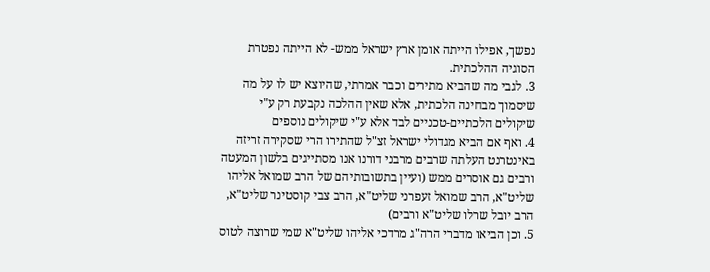נפשך, אפילו הייתה אומן ארץ ישראל ממש- לא הייתה נפטרת הסוגיה ההלכתית.
3. לגבי מה שהביא מתירים וכבר אמרתי, שהיוצא יש לו על מה שיסמוך מבחינה הלכתית, אלא שאין ההלכה נקבעת רק ע"י שיקולים הלכתיים-טכניים לבד אלא ע"י שיקולים נוספים
4. ואף אם הביא מגדולי ישראל זצ"ל שהתירו הרי שסקירה זריזה באינטרנט העלתה שרבים מרבני דורנו אנו מסתייגים בלשון המעטה ורבים גם אוסרים ממש (ועיין בתשובותיהם של הרב שמואל אליהו שליט"א, הרב שמואל זעפרני שליט"א, הרב צבי קוסטינר שליט"א, הרב יובל שרלו שליט"א ורבים)
5. וכן הביאו מדברי הרה"ג מרדכי אליהו שליט"א שמי שרוצה לטוס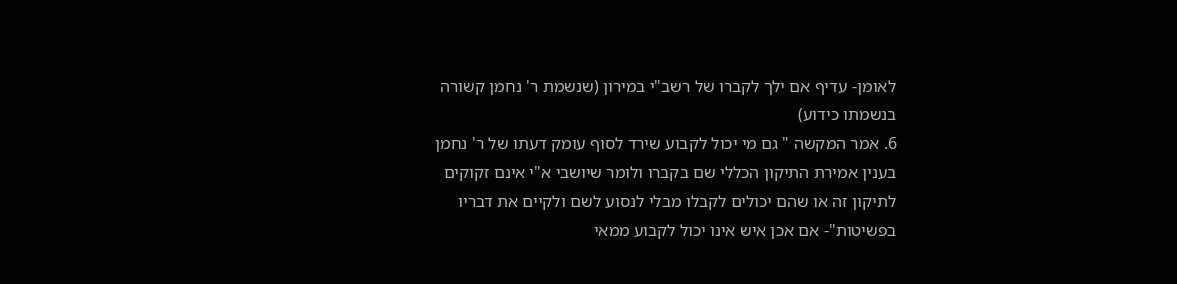לאומן- עדיף אם ילך לקברו של רשב"י במירון (שנשמת ר' נחמן קשורה בנשמתו כידוע)
6. אמר המקשה " גם מי יכול לקבוע שירד לסוף עומק דעתו של ר' נחמן בענין אמירת התיקון הכללי שם בקברו ולומר שיושבי א"י אינם זקוקים לתיקון זה או שהם יכולים לקבלו מבלי לנסוע לשם ולקיים את דבריו בפשיטות"- אם אכן איש אינו יכול לקבוע ממאי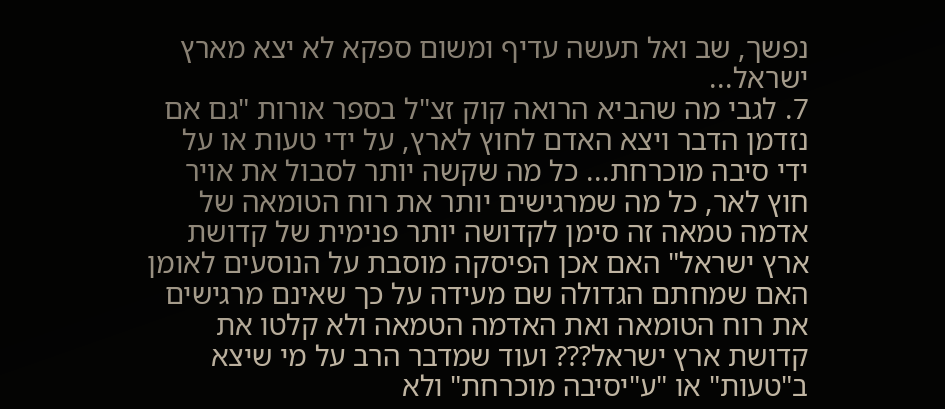נפשך, שב ואל תעשה עדיף ומשום ספקא לא יצא מארץ ישראל...
7. לגבי מה שהביא הרואה קוק זצ"ל בספר אורות "גם אם נזדמן הדבר ויצא האדם לחוץ לארץ, על ידי טעות או על ידי סיבה מוכרחת... כל מה שקשה יותר לסבול את אויר חוץ לאר, כל מה שמרגישים יותר את רוח הטומאה של אדמה טמאה זה סימן לקדושה יותר פנימית של קדושת ארץ ישראל" האם אכן הפיסקה מוסבת על הנוסעים לאומן האם שמחתם הגדולה שם מעידה על כך שאינם מרגישים את רוח הטומאה ואת האדמה הטמאה ולא קלטו את קדושת ארץ ישראל??? ועוד שמדבר הרב על מי שיצא ב"טעות" או "ע"יסיבה מוכרחת" ולא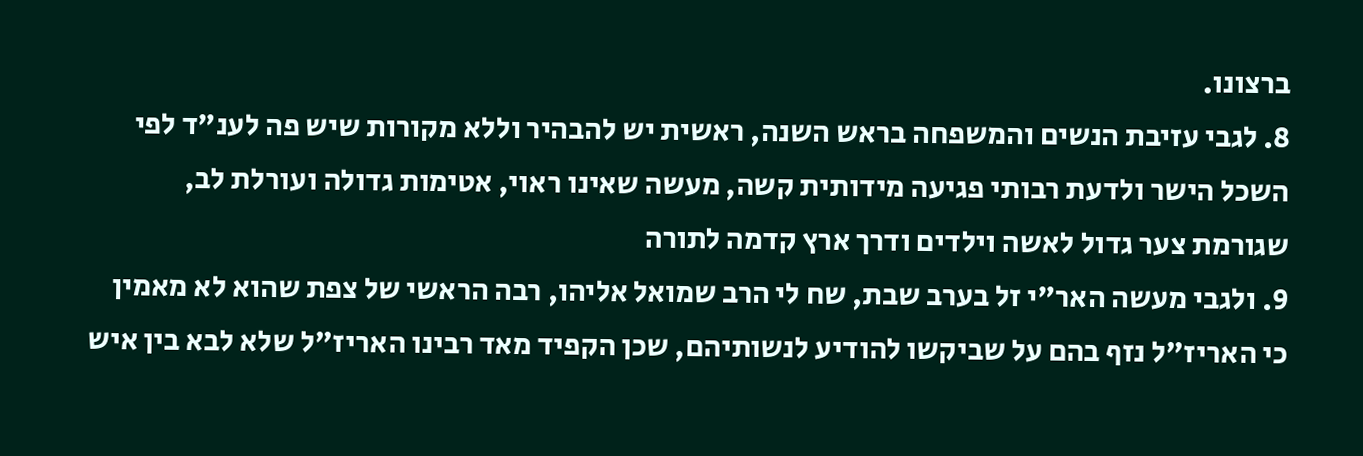ברצונו.
8. לגבי עזיבת הנשים והמשפחה בראש השנה, ראשית יש להבהיר וללא מקורות שיש פה לענ"ד לפי השכל הישר ולדעת רבותי פגיעה מידותית קשה, מעשה שאינו ראוי, אטימות גדולה ועורלת לב, שגורמת צער גדול לאשה וילדים ודרך ארץ קדמה לתורה
9. ולגבי מעשה האר"י זל בערב שבת, שח לי הרב שמואל אליהו, רבה הראשי של צפת שהוא לא מאמין כי האריז"ל נזף בהם על שביקשו להודיע לנשותיהם, שכן הקפיד מאד רבינו האריז"ל שלא לבא בין איש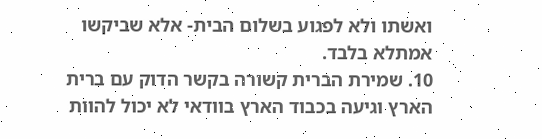ואשתו ולא לפגוע בשלום הבית- אלא שביקשו אמתלא בלבד.
10. שמירת הברית קשורה בקשר הדוק עם ברית הארץ וגיעה בכבוד הארץ בוודאי לא יכול להוות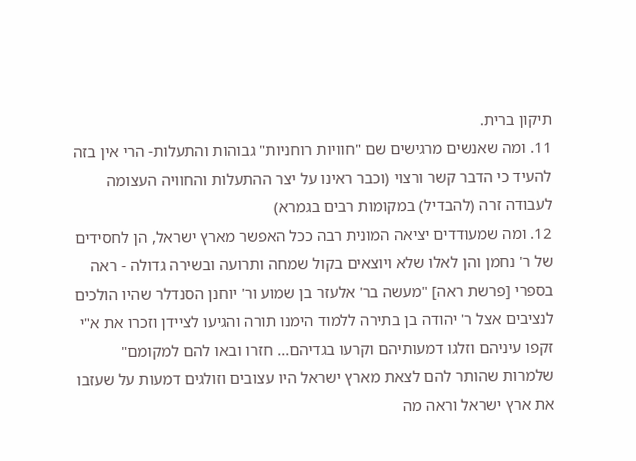תיקון ברית.
11. ומה שאנשים מרגישים שם "חוויות רוחניות" גבוהות והתעלות- הרי אין בזה להעיד כי הדבר קשר ורצוי (וכבר ראינו על יצר ההתעלות והחוויה העצומה לעבודה זרה (להבדיל) במקומות רבים בגמרא)
12. ומה שמעודדים יציאה המונית רבה ככל האפשר מארץ ישראל, הן לחסידים של ר' נחמן והן לאלו שלא ויוצאים בקול שמחה ותרועה ובשירה גדולה - ראה בספרי [פרשת ראה] "מעשה בר' אלעזר בן שמוע ור' יוחנן הסנדלר שהיו הולכים לנציבים אצל ר' יהודה בן בתירה ללמוד הימנו תורה והגיעו לציידן וזכרו את א"י זקפו עיניהם וזלגו דמעותיהם וקרעו בגדיהם... חזרו ובאו להם למקומם" שלמרות שהותר להם לצאת מארץ ישראל היו עצובים וזולגים דמעות על שעזבו את ארץ ישראל וראה מה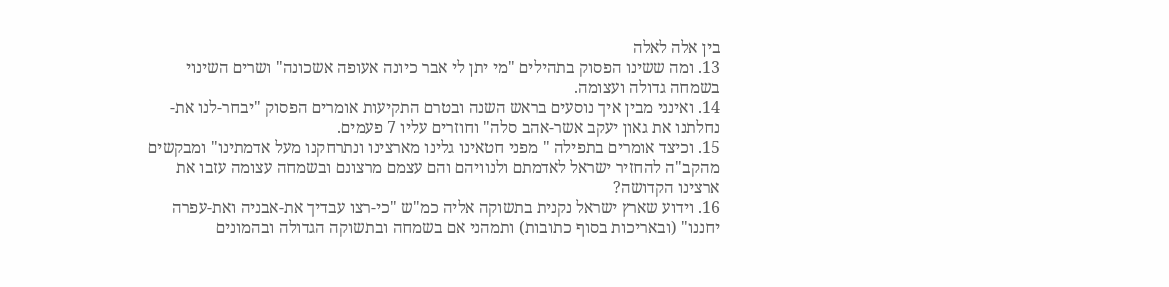בין אלה לאלה
13. ומה ששינו הפסוק בתהילים "מי יתן לי אבר כיונה אעופה אשכונה" ושרים השינוי בשמחה גדולה ועצומה.
14. ואינני מבין איך נוסעים בראש השנה ובטרם התקיעות אומרים הפסוק "יבחר-לנו את-נחלתנו את גאון יעקב אשר-אהב סלה" וחוזרים עליו 7 פעמים.
15. וכיצד אומרים בתפילה " מפני חטאינו גלינו מארצינו ונתרחקנו מעל אדמתינו" ומבקשים מהקב"ה להחזיר ישראל לאדמתם ולנוויהם והם עצמם מרצונם ובשמחה עצומה עזבו את ארצינו הקדושה?
16. וידוע שארץ ישראל נקנית בתשוקה אליה כמ"ש "כי-רצו עבדיך את-אבניה ואת-עפרה יחננו" (ובאריכות בסוף כתובות) ותמהני אם בשמחה ובתשוקה הגדולה ובהמונים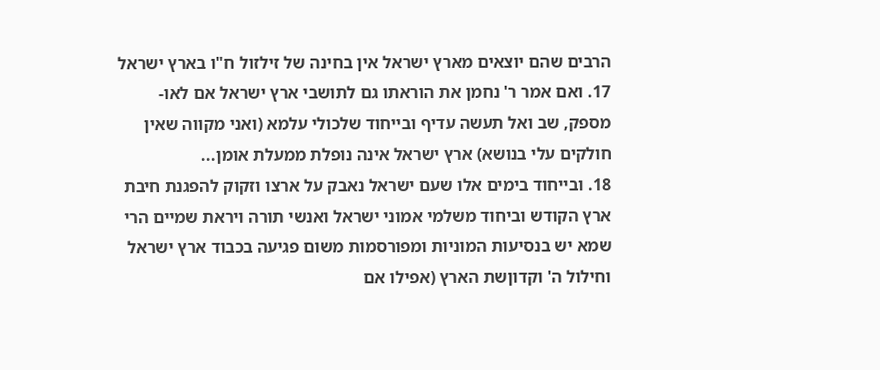הרבים שהם יוצאים מארץ ישראל אין בחינה של זילזול ח"ו בארץ ישראל
17. ואם אמר ר' נחמן את הוראתו גם לתושבי ארץ ישראל אם לאו- מספק, שב ואל תעשה עדיף ובייחוד שלכולי עלמא (ואני מקווה שאין חולקים עלי בנושא) ארץ ישראל אינה נופלת ממעלת אומן...
18. ובייחוד בימים אלו שעם ישראל נאבק על ארצו וזקוק להפגנת חיבת ארץ הקודש וביחוד משלמי אמוני ישראל ואנשי תורה ויראת שמיים הרי שמא יש בנסיעות המוניות ומפורסמות משום פגיעה בכבוד ארץ ישראל וחילול ה' וקדוןשת הארץ (אפילו אם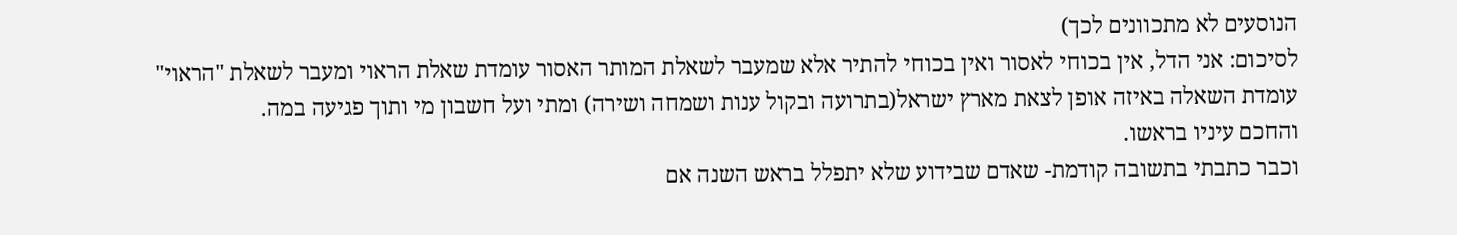הנוסעים לא מתכוונים לכך)
לסיכום: אני הדל, אין בכוחי לאסור ואין בכוחי להתיר אלא שמעבר לשאלת המותר האסור עומדת שאלת הראוי ומעבר לשאלת "הראוי" עומדת השאלה באיזה אופן לצאת מארץ ישראל(בתרועה ובקול ענות ושמחה ושירה) ומתי ועל חשבון מי ותוך פגיעה במה.
והחכם עיניו בראשו.
וכבר כתבתי בתשובה קודמת- שאדם שבידוע שלא יתפלל בראש השנה אם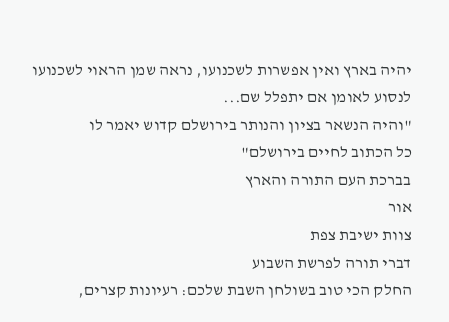יהיה בארץ ואין אפשרות לשכנועו, נראה שמן הראוי לשכנועו לנסוע לאומן אם יתפלל שם...
"והיה הנשאר בציון והנותר בירושלם קדוש יאמר לו
כל הכתוב לחיים בירושלם"
בברכת העם התורה והארץ
אור
צוות ישיבת צפת
דברי תורה לפרשת השבוע
החלק הכי טוב בשולחן השבת שלכם: רעיונות קצרים,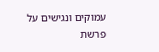עמוקים ונגישים על פרשת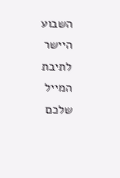השבוע היישר לתיבת המייל שלכם